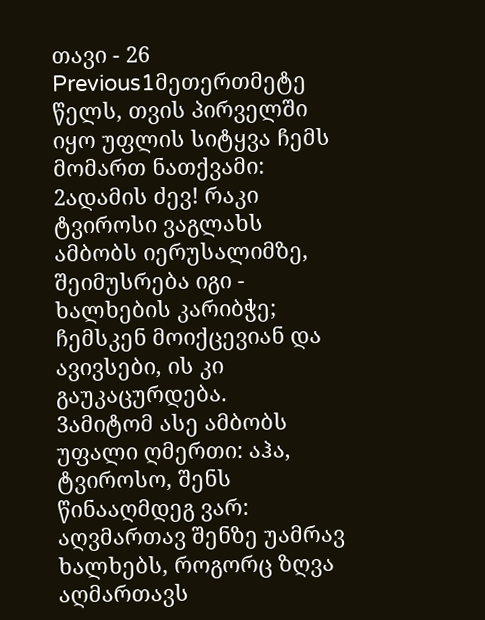თავი - 26
Previous1მეთერთმეტე წელს, თვის პირველში იყო უფლის სიტყვა ჩემს მომართ ნათქვამი:
2ადამის ძევ! რაკი ტვიროსი ვაგლახს ამბობს იერუსალიმზე, შეიმუსრება იგი - ხალხების კარიბჭე; ჩემსკენ მოიქცევიან და ავივსები, ის კი გაუკაცურდება.
3ამიტომ ასე ამბობს უფალი ღმერთი: აჰა, ტვიროსო, შენს წინააღმდეგ ვარ: აღვმართავ შენზე უამრავ ხალხებს, როგორც ზღვა აღმართავს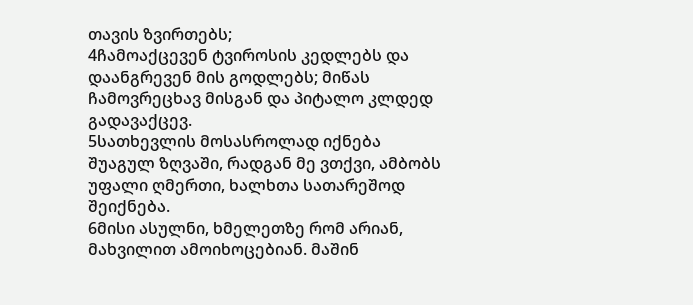თავის ზვირთებს;
4ჩამოაქცევენ ტვიროსის კედლებს და დაანგრევენ მის გოდლებს; მიწას ჩამოვრეცხავ მისგან და პიტალო კლდედ გადავაქცევ.
5სათხევლის მოსასროლად იქნება შუაგულ ზღვაში, რადგან მე ვთქვი, ამბობს უფალი ღმერთი, ხალხთა სათარეშოდ შეიქნება.
6მისი ასულნი, ხმელეთზე რომ არიან, მახვილით ამოიხოცებიან. მაშინ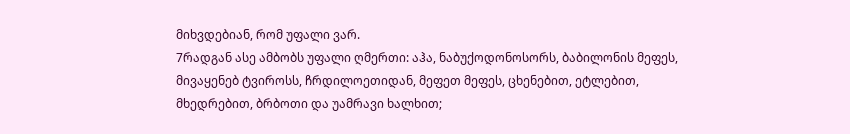მიხვდებიან, რომ უფალი ვარ.
7რადგან ასე ამბობს უფალი ღმერთი: აჰა, ნაბუქოდონოსორს, ბაბილონის მეფეს, მივაყენებ ტვიროსს, ჩრდილოეთიდან, მეფეთ მეფეს, ცხენებით, ეტლებით, მხედრებით, ბრბოთი და უამრავი ხალხით;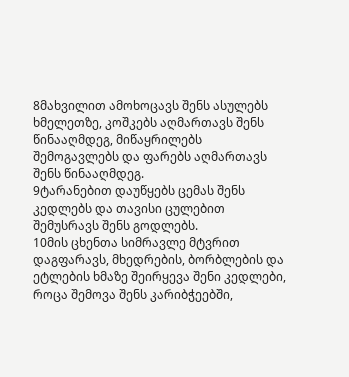8მახვილით ამოხოცავს შენს ასულებს ხმელეთზე, კოშკებს აღმართავს შენს წინააღმდეგ, მიწაყრილებს შემოგავლებს და ფარებს აღმართავს შენს წინააღმდეგ.
9ტარანებით დაუწყებს ცემას შენს კედლებს და თავისი ცულებით შემუსრავს შენს გოდლებს.
10მის ცხენთა სიმრავლე მტვრით დაგფარავს, მხედრების, ბორბლების და ეტლების ხმაზე შეირყევა შენი კედლები, როცა შემოვა შენს კარიბჭეებში,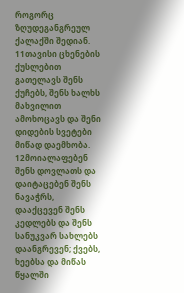როგორც ზღუდეგანგრეულ ქალაქში შედიან.
11თავისი ცხენების ქუსლებით გათელავს შენს ქუჩებს, შენს ხალხს მახვილით ამოხოცავს და შენი დიდების სვეტები მიწად დაემხობა.
12მოიალაფებენ შენს დოვლათს და დაიტაცებენ შენს ნავაჭრს, დააქცევენ შენს კედლებს და შენს სანუკვარ სახლებს დაანგრევენ; ქვებს, ხეებსა და მიწას წყალში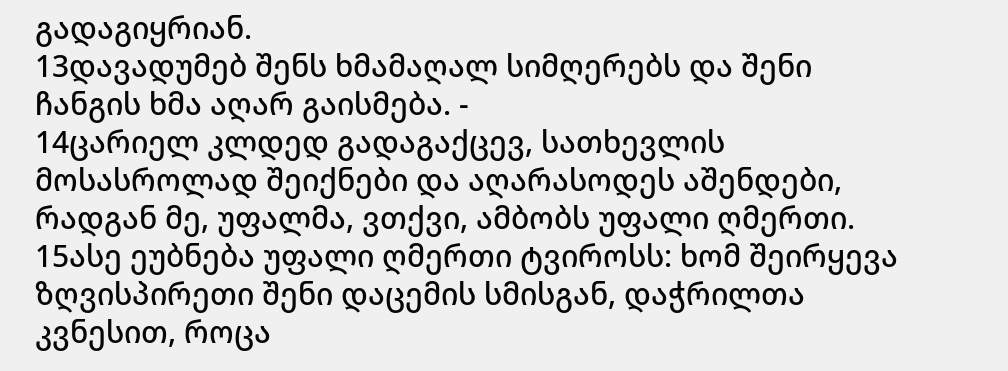გადაგიყრიან.
13დავადუმებ შენს ხმამაღალ სიმღერებს და შენი ჩანგის ხმა აღარ გაისმება. -
14ცარიელ კლდედ გადაგაქცევ, სათხევლის მოსასროლად შეიქნები და აღარასოდეს აშენდები, რადგან მე, უფალმა, ვთქვი, ამბობს უფალი ღმერთი.
15ასე ეუბნება უფალი ღმერთი ტვიროსს: ხომ შეირყევა ზღვისპირეთი შენი დაცემის სმისგან, დაჭრილთა კვნესით, როცა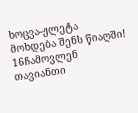ხოცვა-ჟლეტა მოხდება შენს წიაღში!
16ჩამოვლენ თავიანთი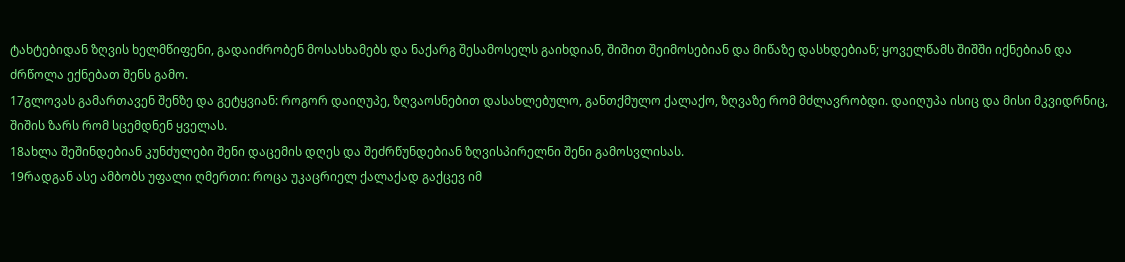ტახტებიდან ზღვის ხელმწიფენი, გადაიძრობენ მოსასხამებს და ნაქარგ შესამოსელს გაიხდიან, შიშით შეიმოსებიან და მიწაზე დასხდებიან; ყოველწამს შიშში იქნებიან და ძრწოლა ექნებათ შენს გამო.
17გლოვას გამართავენ შენზე და გეტყვიან: როგორ დაიღუპე, ზღვაოსნებით დასახლებულო, განთქმულო ქალაქო, ზღვაზე რომ მძლავრობდი. დაიღუპა ისიც და მისი მკვიდრნიც, შიშის ზარს რომ სცემდნენ ყველას.
18ახლა შეშინდებიან კუნძულები შენი დაცემის დღეს და შეძრწუნდებიან ზღვისპირელნი შენი გამოსვლისას.
19რადგან ასე ამბობს უფალი ღმერთი: როცა უკაცრიელ ქალაქად გაქცევ იმ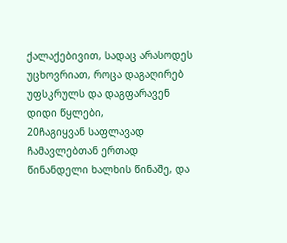ქალაქებივით, სადაც არასოდეს უცხოვრიათ, როცა დაგაღირებ უფსკრულს და დაგფარავენ დიდი წყლები,
20ჩაგიყვან საფლავად ჩამავლებთან ერთად წინანდელი ხალხის წინაშე, და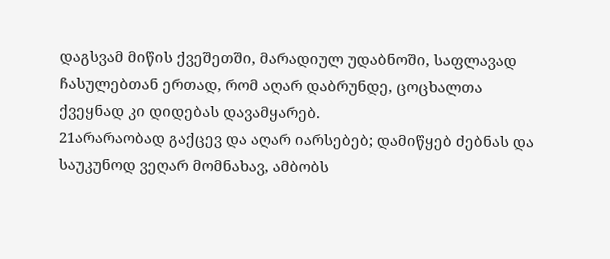დაგსვამ მიწის ქვეშეთში, მარადიულ უდაბნოში, საფლავად ჩასულებთან ერთად, რომ აღარ დაბრუნდე, ცოცხალთა ქვეყნად კი დიდებას დავამყარებ.
21არარაობად გაქცევ და აღარ იარსებებ; დამიწყებ ძებნას და საუკუნოდ ვეღარ მომნახავ, ამბობს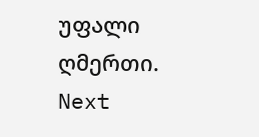უფალი ღმერთი.
Next